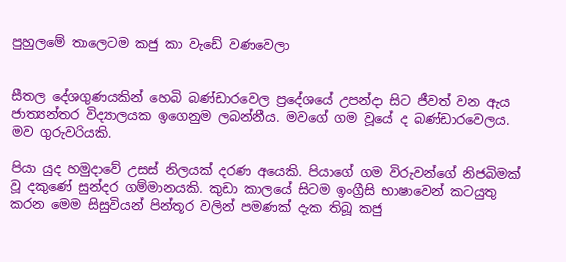පුහුලමේ තාලෙටම කජු කා වැඩේ වණවෙලා


සීතල දේශගුණයකින් හෙබි බණ්ඩාරවෙල ප්‍රදේශයේ උපන්දා සිට ජීවත් වන ඇය ජාත්‍යන්තර විද්‍යාලයක ඉගෙනුම ලබන්නීය. මවගේ ගම වූයේ ද බණ්ඩාරවෙලය. මව ගුරුවරියකි.

පියා යුද හමුදාවේ උසස් නිලයක් දරණ අයෙකි. පියාගේ ගම විරුවන්ගේ නිජබිමක් වූ දකුණේ සුන්දර ගම්මානයකි. කුඩා කාලයේ සිටම ඉංග්‍රීසි භාෂාවෙන් කටයුතු කරන මෙම සිසුවියන් පින්තූර වලින් පමණක් දැක තිබූ කජු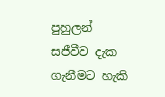පුහුලන් සජීවීව දැක ගැනීමට හැකි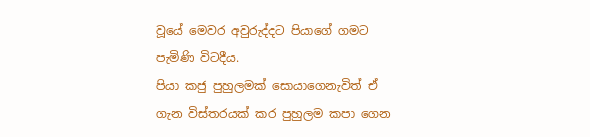වූයේ මෙවර අවුරුද්දට පියාගේ ගමට පැමිණි විටදීය.
පියා කජු පුහුලමක් සොයාගෙනැවිත් ඒ ගැන විස්තරයක් කර පුහුලම කපා ගෙන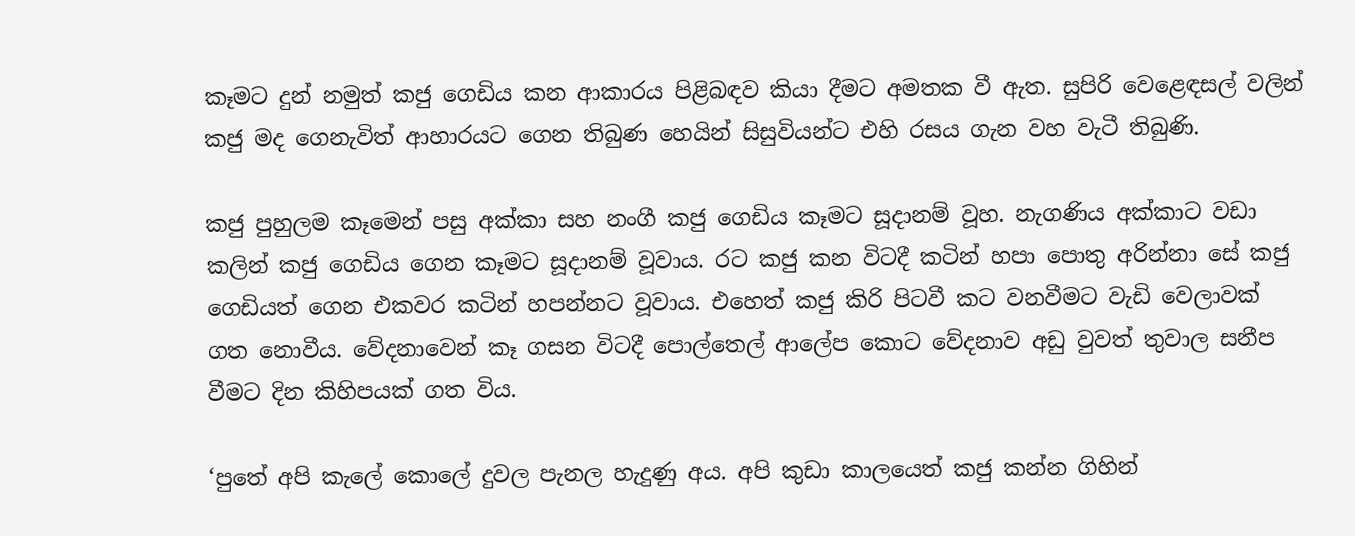කෑමට දුන් නමුත් කජු ගෙඩිය කන ආකාරය පිළිබඳව කියා දීමට අමතක වී ඇත. සුපිරි වෙළෙඳසල් වලින් කජු මද ගෙනැවිත් ආහාරයට ගෙන තිබුණ හෙයින් සිසුවියන්ට එහි රසය ගැන වහ වැටී තිබුණි.

කජු පුහුලම කෑමෙන් පසු අක්කා සහ නංගී කජු ගෙඩිය කෑමට සූදානම් වූහ. නැගණිය අක්කාට වඩා කලින් කජු ගෙඩිය ගෙන කෑමට සූදානම් වූවාය. රට කජු කන විටදී කටින් හපා පොතු අරින්නා සේ කජු ගෙඩියත් ගෙන එකවර කටින් හපන්නට වූවාය. එහෙත් කජු කිරි පිටවී කට වනවීමට වැඩි වෙලාවක් ගත නොවීය. වේදනාවෙන් කෑ ගසන විටදී පොල්තෙල් ආලේප කොට වේදනාව අඩු වුවත් තුවාල සනීප වීමට දින කිහිපයක් ගත විය.

‘පුතේ අපි කැලේ කොලේ දුවල පැනල හැදුණු අය. අපි කුඩා කාලයෙත් කජු කන්න ගිහින්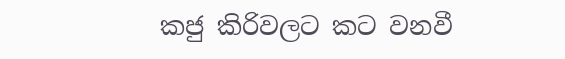කජු කිරිවලට කට වනවී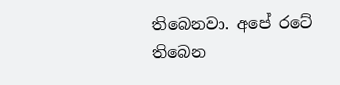තිබෙනවා. අපේ රටේ තිබෙන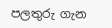පලතුරු ගැන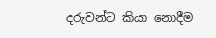දරුවන්ට කියා නොදීම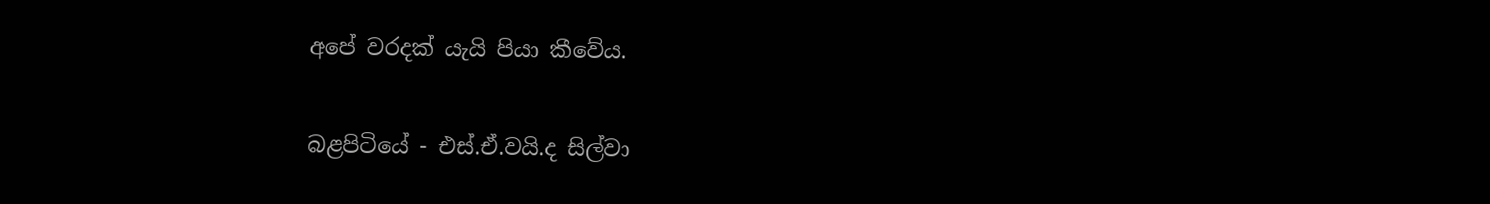අපේ වරදක් යැයි පියා කීවේය.

බළපිටියේ - එස්.ඒ.වයි.ද සිල්වා